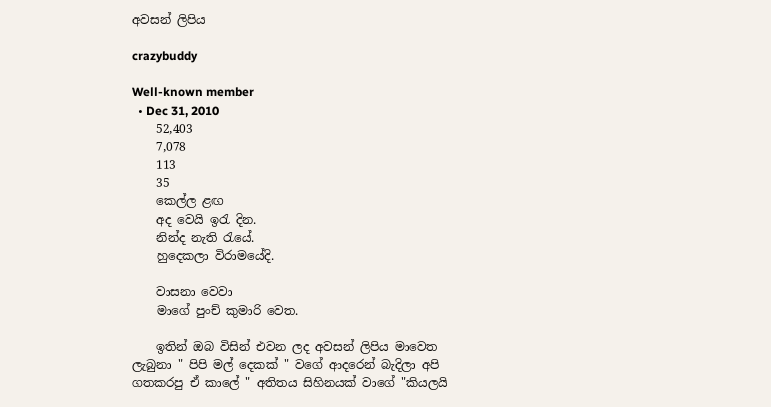අවසන් ලිපිය

crazybuddy

Well-known member
  • Dec 31, 2010
    52,403
    7,078
    113
    35
    කෙල්ල ළඟ
    අද වෙයි ඉරැ දින.
    නින්ද නැති රැයේ.
    හුදෙකලා විරාමයේදි.

    වාසනා වෙවා
    මාගේ පුංච් කුමාරි වෙත.

    ඉතින් ඔබ විසින් එවන ලද අවසන් ලිපිය මාවෙත ලැබුනා " පිපි මල් දෙකක් " වගේ ආදරෙන් බැදිලා අපි ගතකරපු ඒ කාලේ " අතිතය සිහිනයක් වාගේ "කියලයි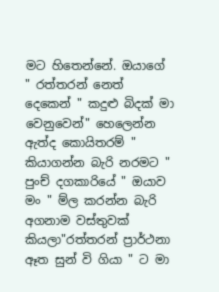මට හිතෙන්නේ. ඔයාගේ " රත්තරන් නෙත් දෙකෙන් " කදුළු බිදක් මා වෙනුවෙන්" හෙලෙන්න ඇත්ද කොයිතරම් " කියාගන්න බැරි නරමට " පුංච් දගකාරියේ " ඔයාව මං " ම්ල කරන්න බැරි අගනාම වස්තුවක් කියලා"රත්තරන් ප්‍රාර්ථනා ඈත සුන් වි ගියා " ට මා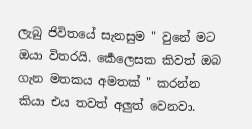ලැබු ජිවිතයේ සැනසුම " වුනේ මට ඔයා විතරයි. ර්‍කෙලෙසක කිවත් ඔබ ගැන මතකය අමතක් " කරන්න කියා එය තවත් අලුත් වෙනවා.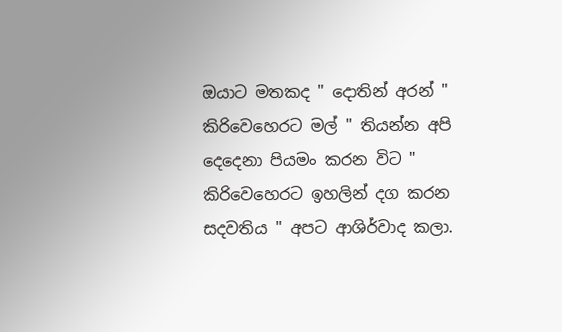ඔයාට මතකද " දොතින් අරන් " කිරිවෙහෙරට මල් " තියන්න අපි දෙදෙනා පියමං කරන විට " කිරිවෙහෙරට ඉහලින් දග කරන සදවතිය " අපට ආශිර්වාද කලා.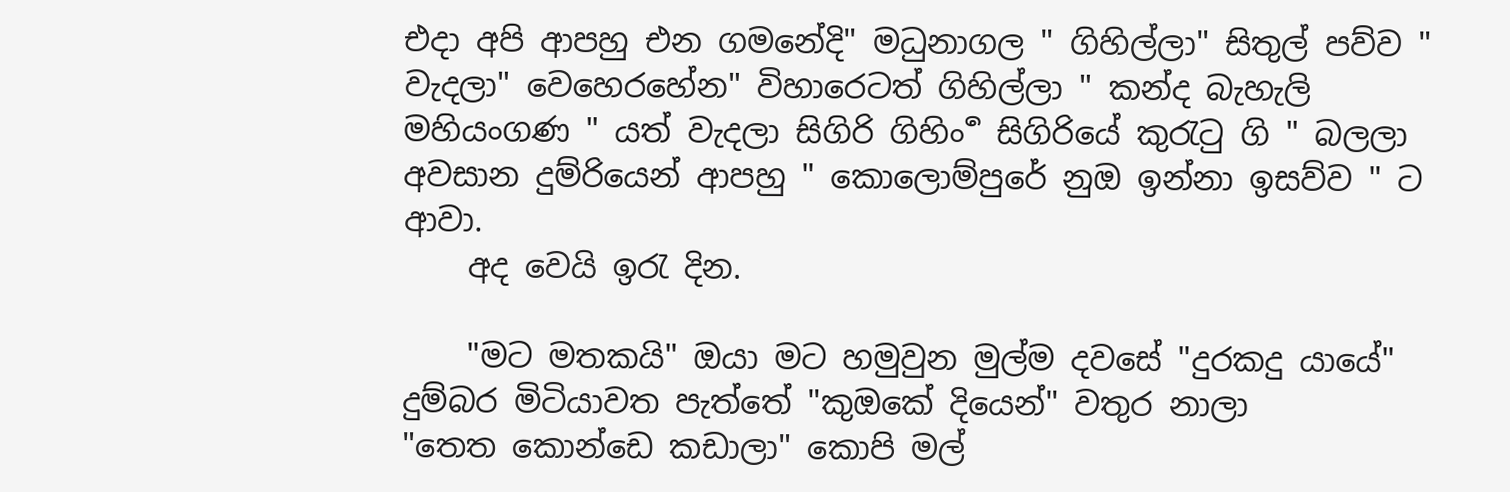එදා අපි ආපහු එන ගමනේදි" මධුනාගල " ගිහිල්ලා" සිතුල් පව්ව " වැදලා" වෙහෙරහේන" විහාරෙටත් ගිහිල්ලා " කන්ද බැහැලි මහියංගණ " යත් වැදලා සිගිරි ගිහිං ර්‍ සිගිරියේ කුරැටු ගි " බලලා අවසාන දුම්රියෙන් ආපහු " කොලොම්පුරේ නුඔ ඉන්නා ඉසව්ව " ට ආවා.
    අද වෙයි ඉරැ දින.

    "මට මතකයි" ඔයා මට හමුවුන මුල්ම දවසේ "දුරකදු යායේ" දුම්බර මිටියාවත පැත්තේ "කුඔකේ දියෙන්" වතුර නාලා "තෙත ‍කොන්ඩෙ කඩාලා" කොපි මල්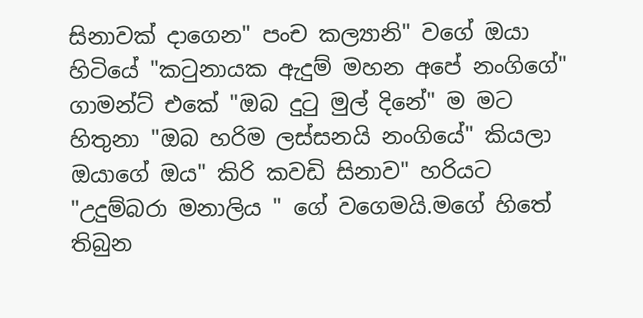සිනාවක් දාගෙන" පංච කල්‍යානි" වගේ ඔයා හිටියේ "කටුනායක ඇදුම් මහන අපේ නංගිගේ" ගාමන්ට් එකේ "ඔබ දුටු මුල් දිනේ" ම මට හිතුනා "ඔබ හරිම ලස්සනයි නංගියේ" කියලා ඔයාගේ ඔය" කිරි කවඩි සිනාව" හරියට "උදුම්බරා මනාලිය " ගේ වගෙමයි.මගේ හිතේ තිබුන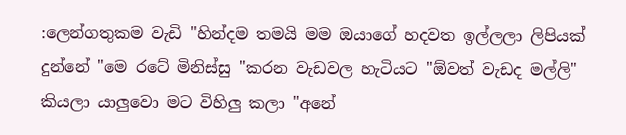:ලෙන්ගතුකම වැඩි "හින්දම තමයි මම ඔයාගේ හදවත ඉල්ලලා ලිපියක් දුන්නේ "මෙ රටේ මිනිස්සු "කරන වැඩවල හැටියට "ඕවත් වැඩද මල්ලි" කියලා යාලුවො මට විහිලු කලා "අනේ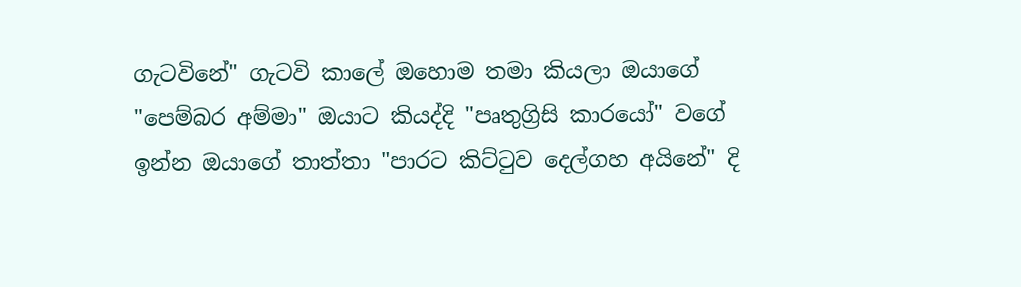ගැටවිනේ" ගැටවි කාලේ ඔහොම තමා කියලා ඔයාගේ "පෙම්බර අම්මා" ඔයාට කියද්දි "පෘතුග්‍රිසි කාරයෝ" වගේ ඉන්න ඔයාගේ තාත්තා "පාරට කිට්ටුව දෙල්ගහ අයිනේ" දි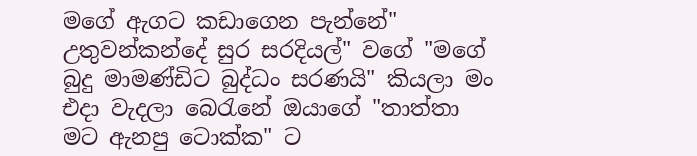මගේ ඇගට කඩාගෙන පැන්නේ" උතුවන්කන්දේ සුර සරදියල්" වගේ "මගේ බුදු මාමණ්ඩිට බුද්ධං සරණයි" කියලා මං එදා වැදලා බෙරැනේ ඔයාගේ "තාත්තා මට ඇනපු ටොක්ක" ට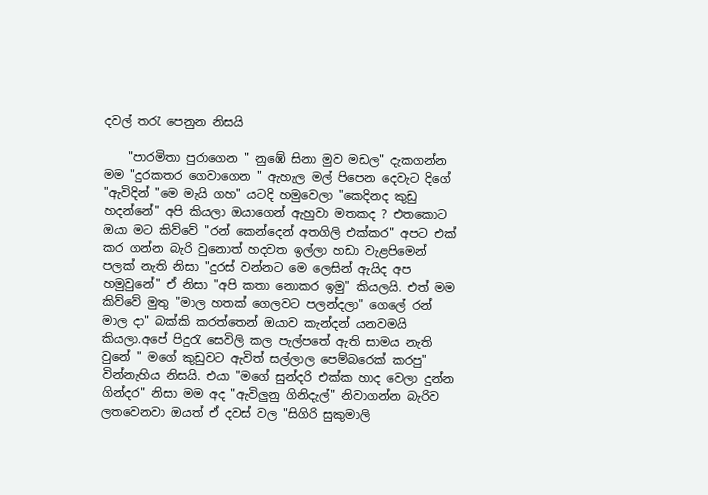දවල් තරැ පෙනුන නිසයි

    "පාරමිතා පුරාගෙන " නු‍‍‍‍ඹේ සිනා මුව මඩල" දැකගන්න මම "දුරකතර ගෙවාගෙන " ඇහැල මල් පිපෙන දෙවැට දිගේ "ඇවිදින් "මෙ මැයි ගහ" යටදි හමුවෙලා "කෙදිනද කුඩු හදන්නේ" අපි කියලා ඔයාගෙන් ඇහුවා මතකද ? එතකොට ඔයා මට කිව්වේ "රන් කෙන්දෙන් අතගිලි එක්කර" අපට එක් කර ගන්න බැරි වුනොත් හදවත ඉල්ලා හඩා වැළපිමෙන් පලක් නැති නිසා "දුරස් වන්නට මෙ ලෙසින් ඇයිද අප හමුවුනේ" ඒ නිසා "අපි කතා නොකර ඉමු" කියලයි. එත් මම කිව්වේ මුතු "මාල හතක් ගෙලවට පලන්දලා" ගෙලේ රන් මාල දා" බක්කි කරත්තෙන් ඔයාව කැන්දන් යනවමයි කියලා.අපේ පිදුරැ සෙවිලි කල පැල්පතේ ඇති සාමය නැති වුනේ " මගේ කුඩුවට ඇවිත් සල්ලාල පෙම්බරෙක් කරපු" වින්නැහිය නිසයි. එයා "මගේ සුන්දරි එක්ක හාද වෙලා දුන්න ගින්දර" නිසා මම අද "ඇවිලුනු ගිනිදැල්" නිවාගන්න බැරිව ලතවෙනවා ඔයත් ඒ දවස් වල "සිගිරි සුකුමාලි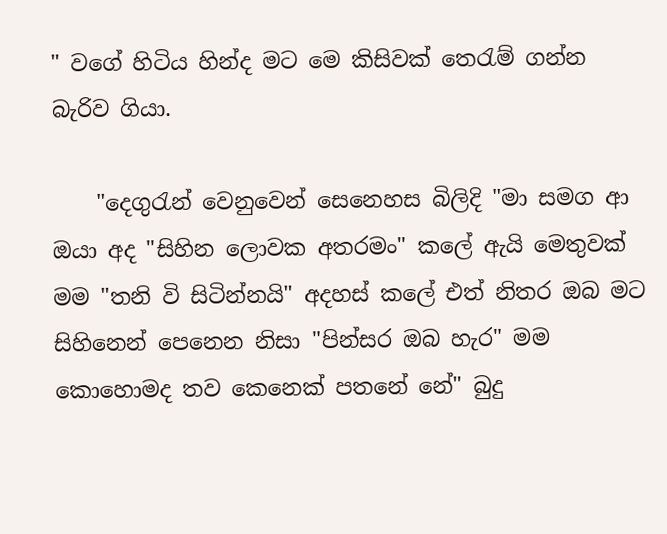" වගේ හිටිය හින්ද මට මෙ කිසිවක් තෙරැම් ගන්න බැරිව ගියා.

    "දෙගුරැන් වෙනුවෙන් සෙනෙහස බිලිදි "මා සමග ආ ඔයා අද "සිහින ලොවක අතරමං" කලේ ඇයි මෙතුවක් මම "තනි වි සිටින්නයි" අදහස් කලේ එත් නිතර ඔබ මට සිහිනෙන් පෙනෙන නිසා "පින්සර ඔබ හැර" මම කොහොමද තව කෙනෙක් පතනේ නේ" බුදු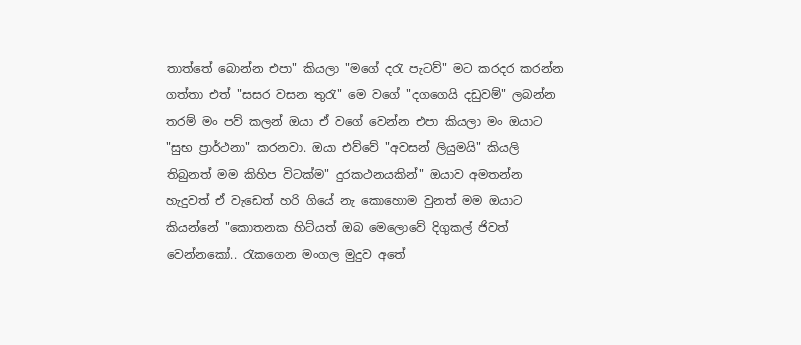තාත්තේ බොන්න එපා" කියලා "මගේ දරැ පැටව්" මට කරදර කරන්න ගත්තා එත් "සසර වසන තුරැ" මෙ වගේ "දගගෙයි දඩුවම්" ලබන්න තරම් මං පව් කලන් ඔයා ඒ වගේ වෙන්න එපා කියලා මං ඔයාට "සුභ ප්‍රාර්ථනා" කරනවා. ඔයා එව්වේ "අවසන් ලියුමයි" කියලි තිබුනත් මම කිහිප විටක්ම" දුරකථනයකින්" ඔයාව අමතන්න හැදුවත් ඒ වැඩෙත් හරි ගියේ නැ කොහොම වුනත් මම ඔයාට කියන්නේ "කොතනක හිට්යත් ඔබ මෙලොවේ දිගුකල් ජිවත් වෙන්නකෝ.. රැකගෙන මංගල මුදුව අතේ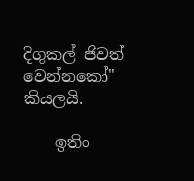දිගුකල් ජිවත් වෙන්නකෝ" කියලයි.

    ඉතිං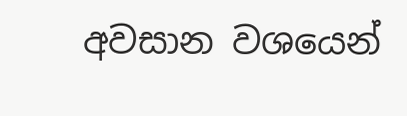අවසාන වශයෙන්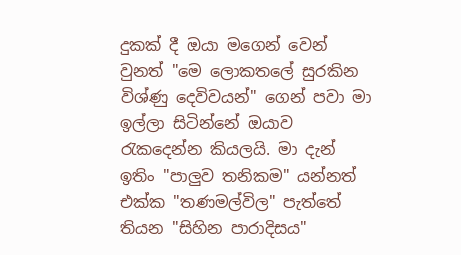දුකක් දී ඔයා මගෙන් වෙන් වුනත් "මෙ ලොකතලේ සුරකින විශ්ණු දෙවිවයන්" ගෙන් පවා මා ඉල්ලා සිටින්නේ ඔයාව රැකදෙන්න කියලයි. මා දැන් ඉතිං "පාලුව තනිකම" යන්නත් එක්ක "තණමල්විල" පැත්තේ තියන "සිහින පාරාදිසය"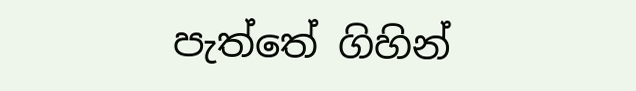පැත්තේ ගිහින්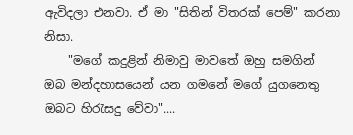ඇවිදලා එනවා. ඒ මා "සිතින් විතරක් පෙම්" කරනා නිසා.
    "මගේ කදුළින් නිමාවු මාවතේ ඔහු සමගින් ඔබ මන්දහාසයෙන් යන ගමනේ මගේ යුගනෙතු ඔබට හිරැසදු වේවා"....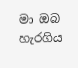මා ඔබ හැරගිය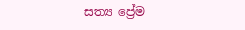සත්‍ය ප්‍රේම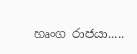හෘංග රාජයා.....